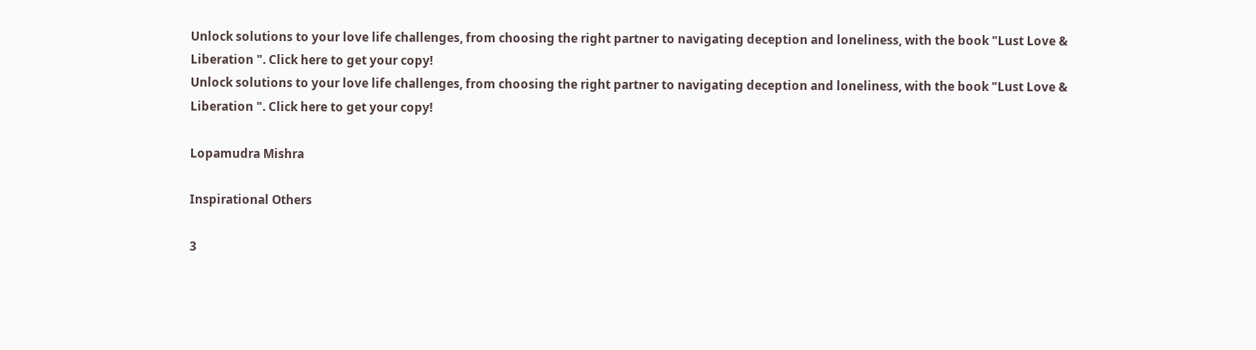Unlock solutions to your love life challenges, from choosing the right partner to navigating deception and loneliness, with the book "Lust Love & Liberation ". Click here to get your copy!
Unlock solutions to your love life challenges, from choosing the right partner to navigating deception and loneliness, with the book "Lust Love & Liberation ". Click here to get your copy!

Lopamudra Mishra

Inspirational Others

3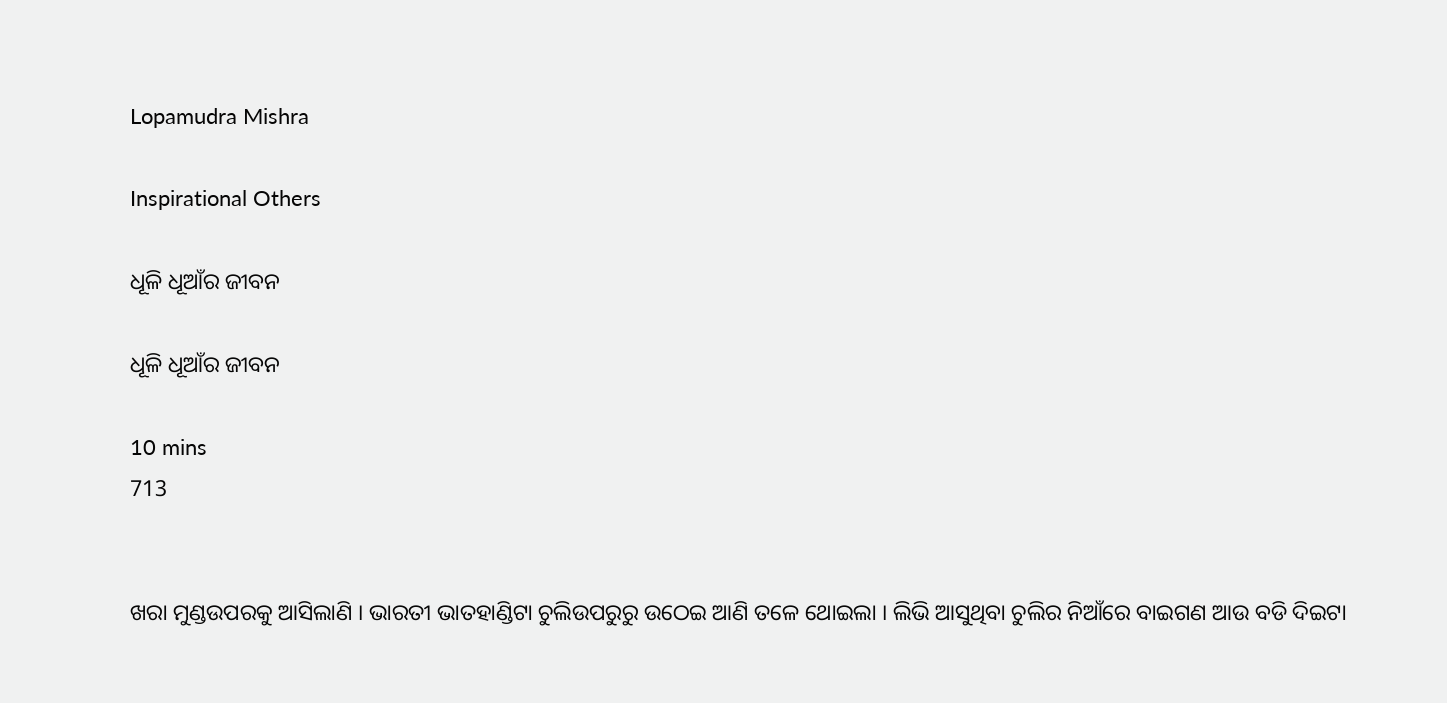Lopamudra Mishra

Inspirational Others

ଧୂଳି ଧୂଆଁର ଜୀବନ

ଧୂଳି ଧୂଆଁର ଜୀବନ

10 mins
713


ଖରା ମୁଣ୍ଡଉପରକୁ ଆସିଲାଣି । ଭାରତୀ ଭାତହାଣ୍ଡିଟା ଚୁଲିଉପରୁରୁ ଉଠେଇ ଆଣି ତଳେ ଥୋଇଲା । ଲିଭି ଆସୁଥିବା ଚୁଲିର ନିଆଁରେ ବାଇଗଣ ଆଉ ବଡି ଦିଇଟା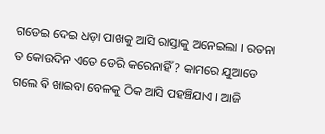ଗଡେଇ ଦେଇ ଧଡ଼ା ପାଖକୁ ଆସି ରାସ୍ତାକୁ ଅନେଇଲା । ରତନା ତ କୋଉଦିନ ଏତେ ଡେରି କରେନାହିଁ ? କାମରେ ଯୁଆଡେ ଗଲେ ଵି ଖାଇବା ବେଳକୁ ଠିକ ଆସି ପହଞ୍ଚିଯାଏ । ଆଜି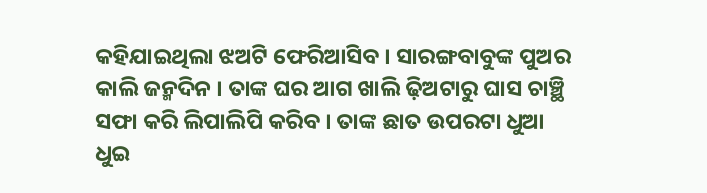କହିଯାଇଥିଲା ଝଅଟି ଫେରିଆସିବ । ସାରଙ୍ଗବାବୁଙ୍କ ପୁଅର କାଲି ଜନ୍ମଦିନ । ତାଙ୍କ ଘର ଆଗ ଖାଲି ଢ଼ିଅଟାରୁ ଘାସ ଚାଞ୍ଛି ସଫା କରି ଲିପାଲିପି କରିବ । ତାଙ୍କ ଛାତ ଉପରଟା ଧୁଆ ଧୁଇ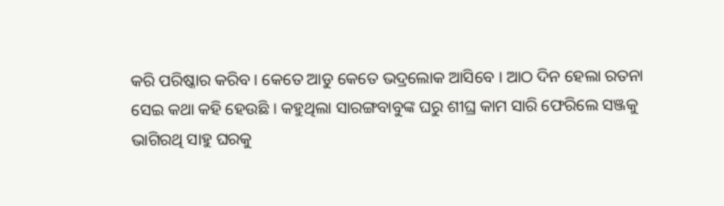କରି ପରିଷ୍କାର କରିବ । କେତେ ଆଡୁ କେତେ ଭଦ୍ରଲୋକ ଆସିବେ । ଆଠ ଦିନ ହେଲା ରତନା ସେଇ କଥା କହି ହେଉଛି । କହୁଥିଲା ସାରଙ୍ଗବାବୁଙ୍କ ଘରୁ ଶୀଘ୍ର କାମ ସାରି ଫେରିଲେ ସଞ୍ଜକୁ ଭାଗିରଥି ସାହୁ ଘରକୁ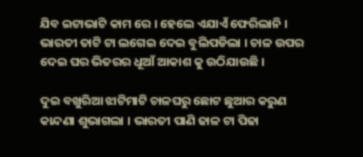ଯିବ ଇଟାଭାଟି କାମ ରେ । ହେଲେ ଏଯାଏଁ ଫେରିଲାନି । ଭାରତୀ ତାଟି ଟା ଲଗେଇ ଦେଇ ବୁଲିପଡିଲା । ଚାଳ ଉପର ଦେଇ ଘର ଭିତରର ଧୂଆଁ ଆକାଶ କୁ ଉଠିଯାଉଛି ।

ଦୁଇ ବଖୁରିଆ ଝାଟିମାଟି ଚାଳଘରୁ ଛୋଟ ଛୁଆର କରୁଣ କାନ୍ଦଣା ଶୁଭାଗଲା । ଭାରତୀ ପାଣି ଢାଳ ଟା ପିଢା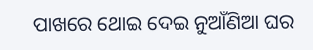ପାଖରେ ଥୋଇ ଦେଇ ନୁଆଁଣିଆ ଘର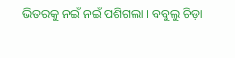ଭିତରକୁ ନଇଁ ନଇଁ ପଶିଗଲା । ବବୁଲୁ ଚିଡ଼ା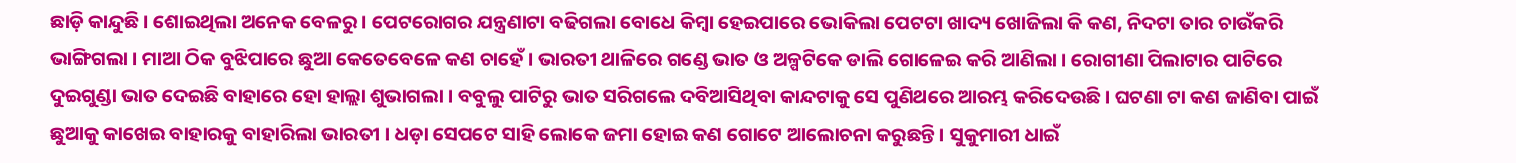ଛାଡ଼ି କାନ୍ଦୁଛି । ଶୋଇଥିଲା ଅନେକ ବେଳରୁ । ପେଟରୋଗର ଯନ୍ତ୍ରଣାଟା ବଢିଗଲା ବୋଧେ କିମ୍ବା ହେଇପାରେ ଭୋକିଲା ପେଟଟା ଖାଦ୍ୟ ଖୋଜିଲା କି କଣ, ନିଦଟା ତାର ଚାଉଁକରି ଭାଙ୍ଗିଗଲା । ମାଆ ଠିକ ବୁଝିପାରେ ଛୁଆ କେତେବେଳେ କଣ ଚାହେଁ । ଭାରତୀ ଥାଳିରେ ଗଣ୍ଡେ ଭାତ ଓ ଅଳ୍ପଟିକେ ଡାଲି ଗୋଳେଇ କରି ଆଣିଲା । ରୋଗୀଣା ପିଲାଟାର ପାଟିରେ ଦୁଇଗୁଣ୍ଡା ଭାତ ଦେଇଛି ବାହାରେ ହୋ ହାଲ୍ଲା ଶୁଭାଗଲା । ବବୁଲୁ ପାଟିରୁ ଭାତ ସରିଗଲେ ଦବିଆସିଥିବା କାନ୍ଦଟାକୁ ସେ ପୁଣିଥରେ ଆରମ୍ଭ କରିଦେଉଛି । ଘଟଣା ଟା କଣ ଜାଣିବା ପାଇଁ ଛୁଆକୁ କାଖେଇ ବାହାରକୁ ବାହାରିଲା ଭାରତୀ । ଧଡ଼ା ସେପଟେ ସାହି ଲୋକେ ଜମା ହୋଇ କଣ ଗୋଟେ ଆଲୋଚନା କରୁଛନ୍ତି । ସୁକୁମାରୀ ଧାଇଁ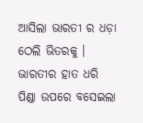ଆସିଲା ଭାରତୀ ର ଧଡ଼ା ଠେଲି ଭିତରକୁ । ଭାରତୀର ହାତ ଧରି ପିଣ୍ଡା ଉପରେ ବସେଇଲା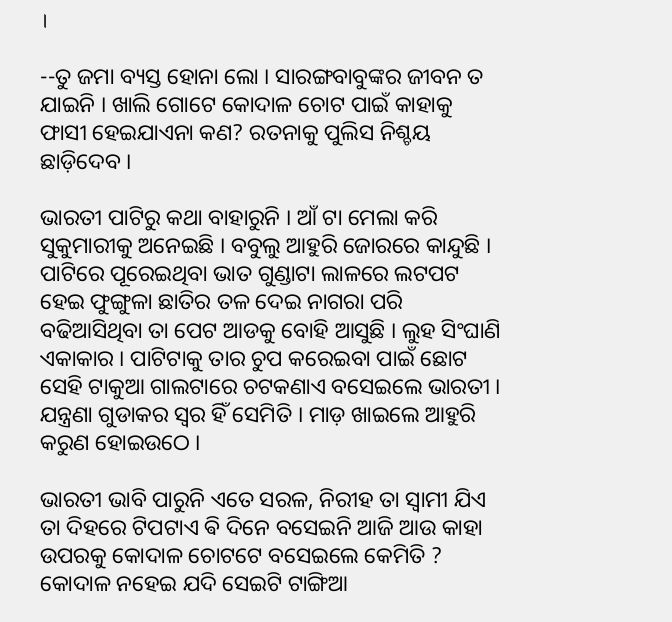।

--ତୁ ଜମା ବ୍ୟସ୍ତ ହୋନା ଲୋ । ସାରଙ୍ଗବାବୁଙ୍କର ଜୀବନ ତ ଯାଇନି । ଖାଲି ଗୋଟେ କୋଦାଳ ଚୋଟ ପାଇଁ କାହାକୁ ଫାସୀ ହେଇଯାଏନା କଣ? ରତନାକୁ ପୁଲିସ ନିଶ୍ଚୟ ଛାଡ଼ିଦେବ ।

ଭାରତୀ ପାଟିରୁ କଥା ବାହାରୁନି । ଆଁ ଟା ମେଲା କରି ସୁକୁମାରୀକୁ ଅନେଇଛି । ବବୁଲୁ ଆହୁରି ଜୋରରେ କାନ୍ଦୁଛି । ପାଟିରେ ପୂରେଇଥିବା ଭାତ ଗୁଣ୍ଡାଟା ଲାଳରେ ଲଟପଟ ହେଇ ଫୁଙ୍ଗୁଳା ଛାତିର ତଳ ଦେଇ ନାଗରା ପରି ବଢିଆସିଥିବା ତା ପେଟ ଆଡକୁ ବୋହି ଆସୁଛି । ଲୁହ ସିଂଘାଣି ଏକାକାର । ପାଟିଟାକୁ ତାର ଚୁପ କରେଇବା ପାଇଁ ଛୋଟ ସେହି ଟାକୁଆ ଗାଲଟାରେ ଚଟକଣାଏ ବସେଇଲେ ଭାରତୀ । ଯନ୍ତ୍ରଣା ଗୁଡାକର ସ୍ୱର ହିଁ ସେମିତି । ମାଡ଼ ଖାଇଲେ ଆହୁରି କରୁଣ ହୋଇଉଠେ ।

ଭାରତୀ ଭାବି ପାରୁନି ଏତେ ସରଳ, ନିରୀହ ତା ସ୍ୱାମୀ ଯିଏ ତା ଦିହରେ ଟିପଟାଏ ଵି ଦିନେ ବସେଇନି ଆଜି ଆଉ କାହା ଉପରକୁ କୋଦାଳ ଚୋଟଟେ ବସେଇଲେ କେମିତି ? କୋଦାଳ ନହେଇ ଯଦି ସେଇଟି ଟାଙ୍ଗିଆ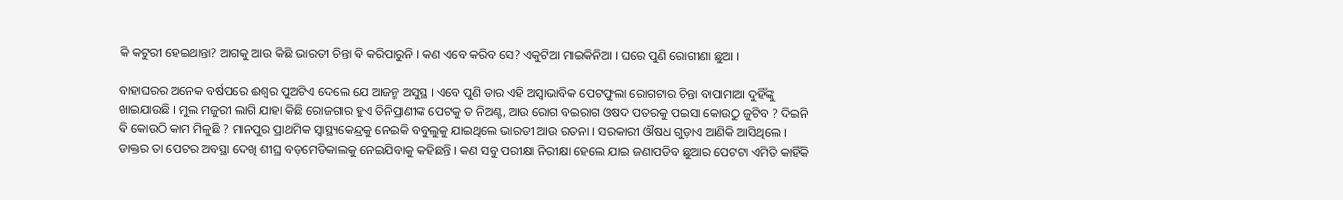କି କଟୁରୀ ହେଇଥାନ୍ତା? ଆଗକୁ ଆଉ କିଛି ଭାରତୀ ଚିନ୍ତା ଵି କରିପାରୁନି । କଣ ଏବେ କରିବ ସେ? ଏକୁଟିଆ ମାଇକିନିଆ । ଘରେ ପୁଣି ରୋଗୀଣା ଛୁଆ ।

ବାହାଘରର ଅନେକ ବର୍ଷପରେ ଈଶ୍ୱର ପୁଅଟିଏ ଦେଲେ ଯେ ଆଜନ୍ମ ଅସୁସ୍ଥ । ଏବେ ପୁଣି ତାର ଏହି ଅସ୍ୱାଭାବିକ ପେଟଫୁଲା ରୋଗଟାର ଚିନ୍ତା ବାପାମାଆ ଦୁହିଁଙ୍କୁ ଖାଇଯାଉଛି । ମୁଲ ମଜୁରୀ ଲାଗି ଯାହା କିଛି ରୋଜଗାର ହୁଏ ତିନିପ୍ରାଣୀଙ୍କ ପେଟକୁ ତ ନିଅଣ୍ଟ, ଆଉ ରୋଗ ବଇରାଗ ଓଷଦ ପତରକୁ ପଇସା କୋଉଠୁ ଜୁଟିବ ? ଦିଇନି ଵି କୋଉଠି କାମ ମିଳୁଛି ? ମାନପୁର ପ୍ରାଥମିକ ସ୍ୱାସ୍ଥ୍ୟକେନ୍ଦ୍ରକୁ ନେଇକି ବବୁଲୁକୁ ଯାଇଥିଲେ ଭାରତୀ ଆଉ ରତନା । ସରକାରୀ ଔଷଧ ଗୁଡ଼ାଏ ଆଣିକି ଆସିଥିଲେ । ଡାକ୍ତର ତା ପେଟର ଅବସ୍ଥା ଦେଖି ଶୀଘ୍ର ବଡ଼ମେଡିକାଲକୁ ନେଇଯିବାକୁ କହିଛନ୍ତି । କଣ ସବୁ ପରୀକ୍ଷା ନିରୀକ୍ଷା ହେଲେ ଯାଇ ଜଣାପଡିବ ଛୁଆର ପେଟଟା ଏମିତି କାହିଁକି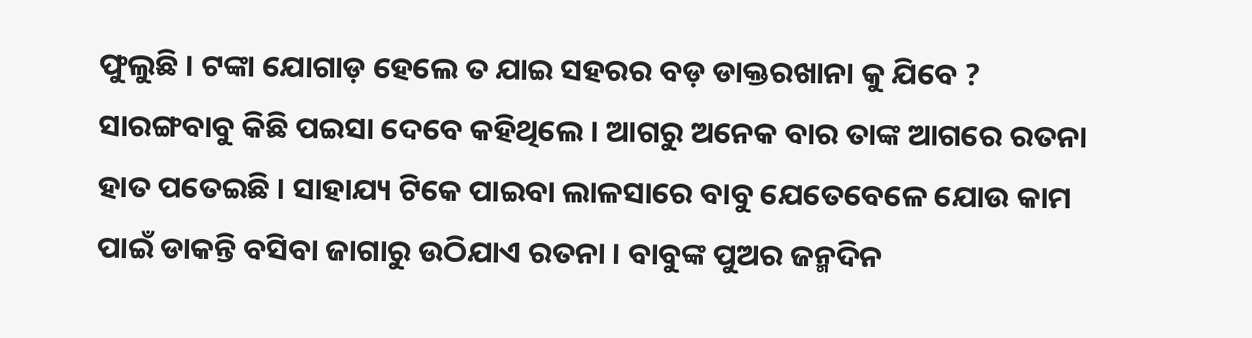ଫୁଲୁଛି । ଟଙ୍କା ଯୋଗାଡ଼ ହେଲେ ତ ଯାଇ ସହରର ବଡ଼ ଡାକ୍ତରଖାନା କୁ ଯିବେ ? ସାରଙ୍ଗବାବୁ କିଛି ପଇସା ଦେବେ କହିଥିଲେ । ଆଗରୁ ଅନେକ ବାର ତାଙ୍କ ଆଗରେ ରତନା ହାତ ପତେଇଛି । ସାହାଯ୍ୟ ଟିକେ ପାଇବା ଲାଳସାରେ ବାବୁ ଯେତେବେଳେ ଯୋଉ କାମ ପାଇଁ ଡାକନ୍ତି ବସିବା ଜାଗାରୁ ଉଠିଯାଏ ରତନା । ବାବୁଙ୍କ ପୁଅର ଜନ୍ମଦିନ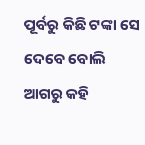ପୂର୍ବରୁ କିଛି ଟଙ୍କା ସେ ଦେବେ ବୋଲି ଆଗରୁ କହି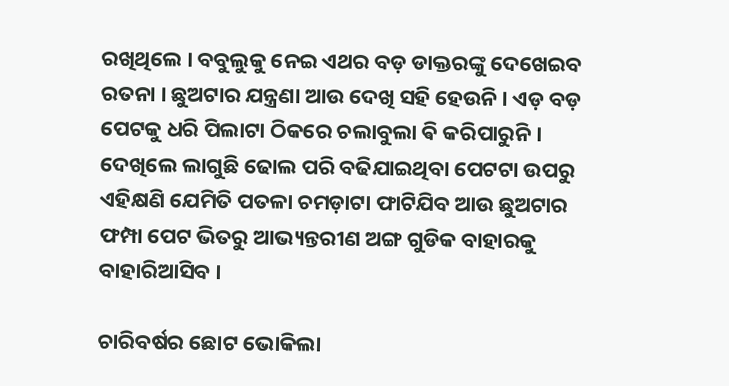ରଖିଥିଲେ । ବବୁଲୁକୁ ନେଇ ଏଥର ବଡ଼ ଡାକ୍ତରଙ୍କୁ ଦେଖେଇବ ରତନା । ଛୁଅଟାର ଯନ୍ତ୍ରଣା ଆଉ ଦେଖି ସହି ହେଉନି । ଏଡ଼ ବଡ଼ ପେଟକୁ ଧରି ପିଲାଟା ଠିକରେ ଚଲାବୁଲା ଵି କରିପାରୁନି । ଦେଖିଲେ ଲାଗୁଛି ଢୋଲ ପରି ବଢିଯାଇଥିବା ପେଟଟା ଉପରୁ ଏହିକ୍ଷଣି ଯେମିତି ପତଳା ଚମଡ଼ାଟା ଫାଟିଯିବ ଆଉ ଛୁଅଟାର ଫମ୍ପା ପେଟ ଭିତରୁ ଆଭ୍ୟନ୍ତରୀଣ ଅଙ୍ଗ ଗୁଡିକ ବାହାରକୁ ବାହାରିଆସିବ ।

ଚାରିବର୍ଷର ଛୋଟ ଭୋକିଲା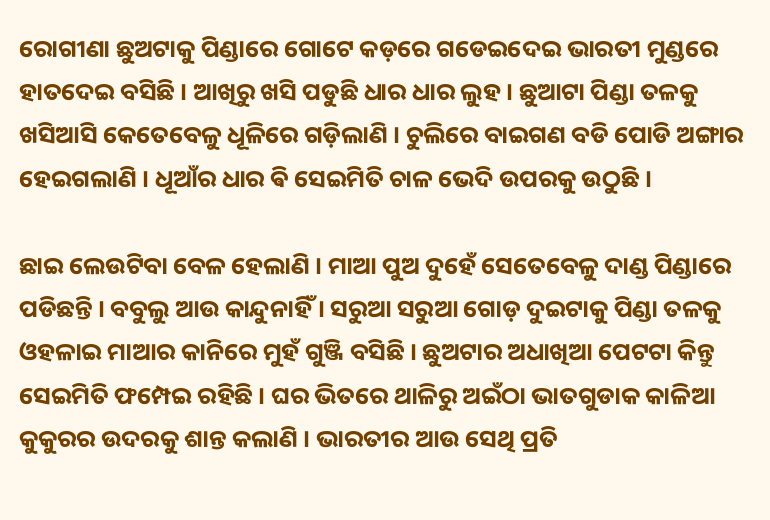ରୋଗୀଣା ଛୁଅଟାକୁ ପିଣ୍ଡାରେ ଗୋଟେ କଡ଼ରେ ଗଡେଇଦେଇ ଭାରତୀ ମୁଣ୍ଡରେ ହାତଦେଇ ବସିଛି । ଆଖିରୁ ଖସି ପଡୁଛି ଧାର ଧାର ଲୁହ । ଛୁଆଟା ପିଣ୍ଡା ତଳକୁ ଖସିଆସି କେତେବେଳୁ ଧୂଳିରେ ଗଡ଼ିଲାଣି । ଚୁଲିରେ ବାଇଗଣ ବଡି ପୋଡି ଅଙ୍ଗାର ହେଇଗଲାଣି । ଧୂଆଁର ଧାର ଵି ସେଇମିତି ଚାଳ ଭେଦି ଉପରକୁ ଉଠୁଛି ।

ଛାଇ ଲେଉଟିବା ବେଳ ହେଲାଣି । ମାଆ ପୁଅ ଦୁହେଁ ସେତେବେଳୁ ଦାଣ୍ଡ ପିଣ୍ଡାରେ ପଡିଛନ୍ତି । ବବୁଲୁ ଆଉ କାନ୍ଦୁନାହିଁ । ସରୁଆ ସରୁଆ ଗୋଡ଼ ଦୁଇଟାକୁ ପିଣ୍ଡା ତଳକୁ ଓହଳାଇ ମାଆର କାନିରେ ମୁହଁ ଗୁଞ୍ଜି ବସିଛି । ଛୁଅଟାର ଅଧାଖିଆ ପେଟଟା କିନ୍ତୁ ସେଇମିତି ଫମ୍ପେଇ ରହିଛି । ଘର ଭିତରେ ଥାଳିରୁ ଅଇଁଠା ଭାତଗୁଡାକ କାଳିଆ କୁକୁରର ଉଦରକୁ ଶାନ୍ତ କଲାଣି । ଭାରତୀର ଆଉ ସେଥି ପ୍ରତି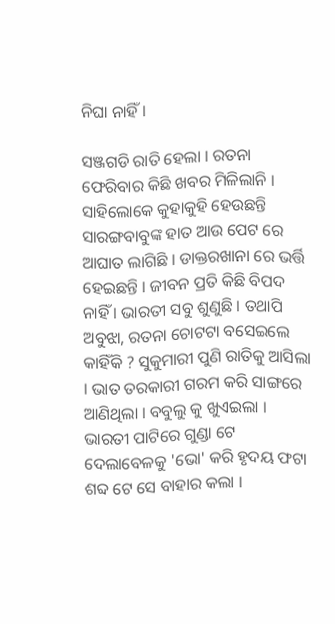ନିଘା ନାହିଁ ।

ସଞ୍ଜଗଡି ରାତି ହେଲା । ରତନା ଫେରିବାର କିଛି ଖବର ମିଳିଲାନି । ସାହିଲୋକେ କୁହାକୁହି ହେଉଛନ୍ତି ସାରଙ୍ଗବାବୁଙ୍କ ହାତ ଆଉ ପେଟ ରେ ଆଘାତ ଲାଗିଛି । ଡାକ୍ତରଖାନା ରେ ଭର୍ତ୍ତି ହେଇଛନ୍ତି । ଜୀବନ ପ୍ରତି କିଛି ବିପଦ ନାହିଁ । ଭାରତୀ ସବୁ ଶୁଣୁଛି । ତଥାପି ଅବୁଝା, ରତନା ଚୋଟଟା ବସେଇଲେ କାହିଁକି ? ସୁକୁମାରୀ ପୁଣି ରାତିକୁ ଆସିଲା । ଭାତ ତରକାରୀ ଗରମ କରି ସାଙ୍ଗରେ ଆଣିଥିଲା । ବବୁଲୁ କୁ ଖୁଏଇଲା । ଭାରତୀ ପାଟିରେ ଗୁଣ୍ଡା ଟେ ଦେଲାବେଳକୁ 'ଭୋ' କରି ହୃଦୟ ଫଟା ଶବ୍ଦ ଟେ ସେ ବାହାର କଲା ।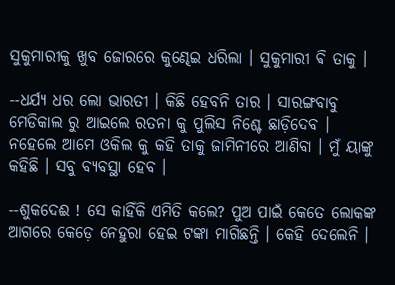ସୁକୁମାରୀକୁ ଖୁବ ଜୋରରେ କୁଣ୍ଢେଇ ଧରିଲା । ସୁକୁମାରୀ ଵି ତାକୁ ।

--ଧର୍ଯ୍ୟ ଧର ଲୋ ଭାରତୀ । କିଛି ହେବନି ତାର । ସାରଙ୍ଗବାବୁ ମେଡିକାଲ ରୁ ଆଇଲେ ରତନା କୁ ପୁଲିସ ନିଶ୍ଚେ ଛାଡ଼ିଦେବ । ନହେଲେ ଆମେ ଓକିଲ କୁ କହି ତାକୁ ଜାମିନୀରେ ଆଣିବା । ମୁଁ ୟାଙ୍କୁ କହିଛି । ସବୁ ବ୍ୟବସ୍ଥା ହେବ ।

--ଶୁକଦେଈ ! ସେ କାହିଁକି ଏମିତି କଲେ? ପୁଅ ପାଇଁ କେତେ ଲୋକଙ୍କ ଆଗରେ କେଡ଼େ ନେହୁରା ହେଇ ଟଙ୍କା ମାଗିଛନ୍ତି । କେହି ଦେଲେନି ।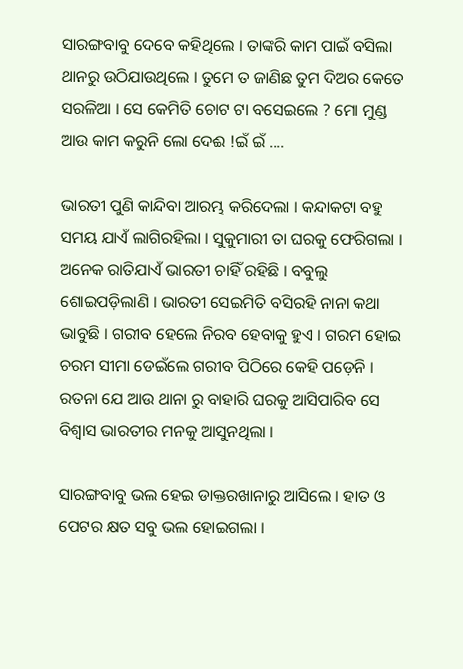ସାରଙ୍ଗବାବୁ ଦେବେ କହିଥିଲେ । ତାଙ୍କରି କାମ ପାଇଁ ବସିଲା ଥାନରୁ ଉଠିଯାଉଥିଲେ । ତୁମେ ତ ଜାଣିଛ ତୁମ ଦିଅର କେତେ ସରଳିଆ । ସେ କେମିତି ଚୋଟ ଟା ବସେଇଲେ ? ମୋ ମୁଣ୍ଡ ଆଉ କାମ କରୁନି ଲୋ ଦେଈ !ଇଁ ଇଁ ....

ଭାରତୀ ପୁଣି କାନ୍ଦିବା ଆରମ୍ଭ କରିଦେଲା । କନ୍ଦାକଟା ବହୁ ସମୟ ଯାଏଁ ଲାଗିରହିଲା । ସୁକୁମାରୀ ତା ଘରକୁ ଫେରିଗଲା । ଅନେକ ରାତିଯାଏଁ ଭାରତୀ ଚାହିଁ ରହିଛି । ବବୁଲୁ ଶୋଇପଡ଼ିଲାଣି । ଭାରତୀ ସେଇମିତି ବସିରହି ନାନା କଥା ଭାବୁଛି । ଗରୀବ ହେଲେ ନିରବ ହେବାକୁ ହୁଏ । ଗରମ ହୋଇ ଚରମ ସୀମା ଡେଇଁଲେ ଗରୀବ ପିଠିରେ କେହି ପଡ଼େନି । ରତନା ଯେ ଆଉ ଥାନା ରୁ ବାହାରି ଘରକୁ ଆସିପାରିବ ସେ ବିଶ୍ୱାସ ଭାରତୀର ମନକୁ ଆସୁନଥିଲା ।

ସାରଙ୍ଗବାବୁ ଭଲ ହେଇ ଡାକ୍ତରଖାନାରୁ ଆସିଲେ । ହାତ ଓ ପେଟର କ୍ଷତ ସବୁ ଭଲ ହୋଇଗଲା ।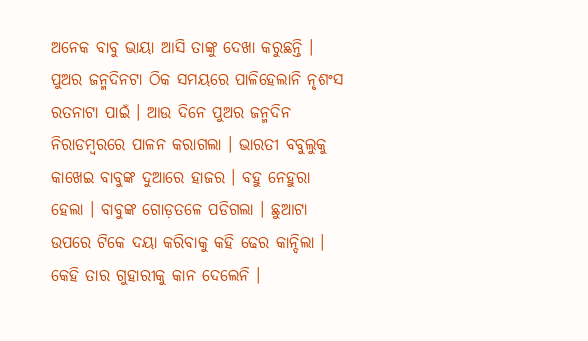ଅନେକ ବାବୁ ଭାୟା ଆସି ତାଙ୍କୁ ଦେଖା କରୁଛନ୍ତି । ପୁଅର ଜନ୍ମଦିନଟା ଠିକ ସମୟରେ ପାଳିହେଲାନି ନୃଶଂସ ରତନାଟା ପାଇଁ । ଆଉ ଦିନେ ପୁଅର ଜନ୍ମଦିନ ନିରାଡମ୍ବରରେ ପାଳନ କରାଗଲା । ଭାରତୀ ବବୁଲୁକୁ କାଖେଇ ବାବୁଙ୍କ ଦୁଆରେ ହାଜର । ବହୁ ନେହୁରା ହେଲା । ବାବୁଙ୍କ ଗୋଡ଼ତଳେ ପଡିଗଲା । ଛୁଆଟା ଉପରେ ଟିକେ ଦୟା କରିବାକୁ କହି ଢେର କାନ୍ଦିଲା । କେହି ତାର ଗୁହାରୀକୁ କାନ ଦେଲେନି ।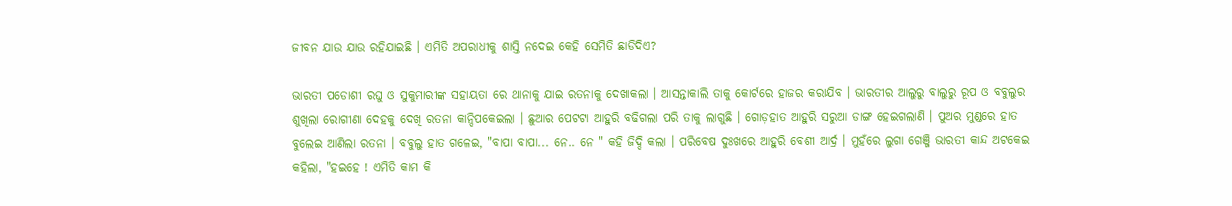ଜୀବନ ଯାଉ ଯାଉ ରହିଯାଇଛି । ଏମିତି ଅପରାଧୀକୁ ଶାସ୍ତି ନଦେଇ କେହି ସେମିତି ଛାଡିଦିଏ?

ଭାରତୀ ପଡୋଶୀ ରଘୁ ଓ ସୁକୁମାରୀଙ୍କ ସହାୟତା ରେ ଥାନାକୁ ଯାଇ ରତନାକୁ ଦେଖାକଲା । ଆସନ୍ତାକାଲି ତାକୁ କୋର୍ଟରେ ହାଜର କରାଯିବ । ଭାରତୀର ଆଲୁରୁ ବାଲୁରୁ ରୂପ ଓ ବବୁଲୁର ଶୁଖିଲା ରୋଗୀଣା ଦେହକୁ ଦେଖି ରତନା କାନ୍ଦିପକେଇଲା । ଛୁଆର ପେଟଟା ଆହୁରି ବଢିଗଲା ପରି ତାକୁ ଲାଗୁଛି । ଗୋଡ଼ହାତ ଆହୁରି ସରୁଆ ଡାଙ୍ଗ ହେଇଗଲାଣି । ପୁଅର ମୁଣ୍ଡରେ ହାତ ବୁଲେଇ ଆଣିଲା ରତନା । ବବୁଲୁ ହାତ ଗଳେଇ, "ବାପା ବାପା... ନେ.. ନେ " କହି ଜିଦ୍ଦି କଲା । ପରିବେଷ ଦୁଃଖରେ ଆହୁରି ବେଶୀ ଆର୍ଦ୍ର । ମୁହଁରେ ଲୁଗା ଗେଞ୍ଜି ଭାରତୀ କାନ୍ଦ ଅଟକେଇ କହିଲା, "ହଇହେ ! ଏମିତି କାମ କି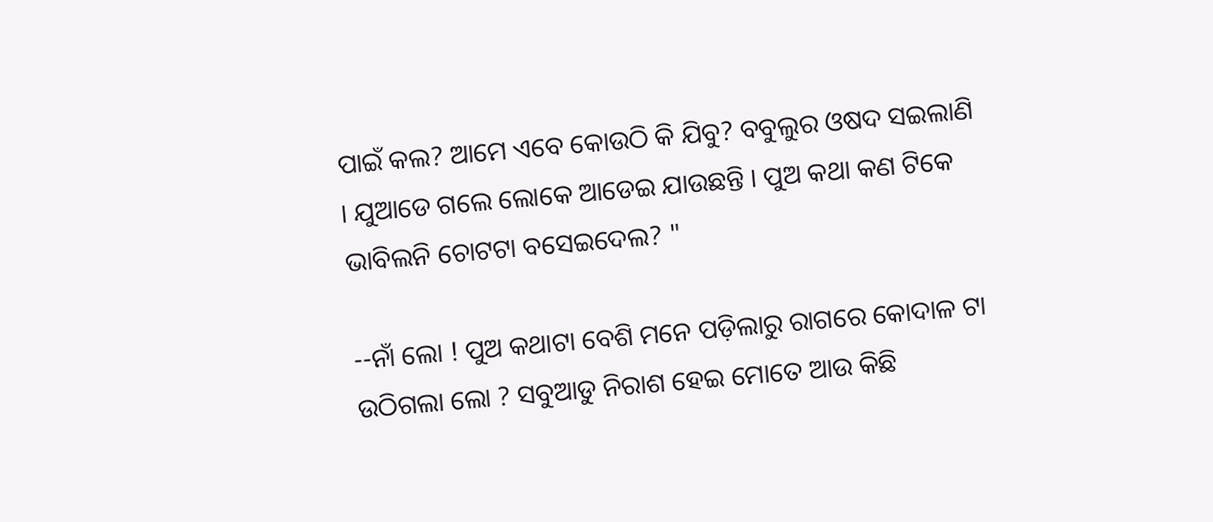ପାଇଁ କଲ? ଆମେ ଏବେ କୋଉଠି କି ଯିବୁ? ବବୁଲୁର ଓଷଦ ସଇଲାଣି । ଯୁଆଡେ ଗଲେ ଲୋକେ ଆଡେଇ ଯାଉଛନ୍ତି । ପୁଅ କଥା କଣ ଟିକେ ଭାବିଲନି ଚୋଟଟା ବସେଇଦେଲ? "

--ନାଁ ଲୋ ! ପୁଅ କଥାଟା ବେଶି ମନେ ପଡ଼ିଲାରୁ ରାଗରେ କୋଦାଳ ଟା ଉଠିଗଲା ଲୋ ? ସବୁଆଡୁ ନିରାଶ ହେଇ ମୋତେ ଆଉ କିଛି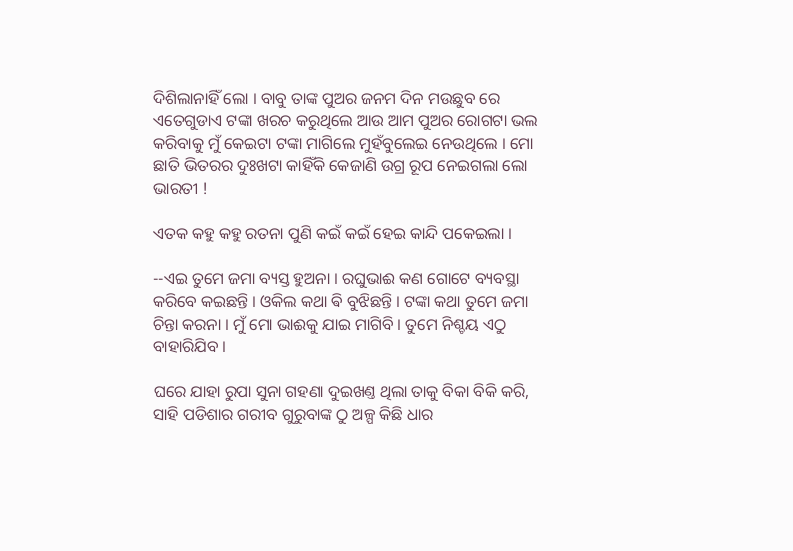ଦିଶିଲାନାହିଁ ଲୋ । ବାବୁ ତାଙ୍କ ପୁଅର ଜନମ ଦିନ ମଉଛୁବ ରେ ଏତେଗୁଡାଏ ଟଙ୍କା ଖରଚ କରୁଥିଲେ ଆଉ ଆମ ପୁଅର ରୋଗଟା ଭଲ କରିବାକୁ ମୁଁ କେଇଟା ଟଙ୍କା ମାଗିଲେ ମୁହଁବୁଲେଇ ନେଉଥିଲେ । ମୋ ଛାତି ଭିତରର ଦୁଃଖଟା କାହିଁକି କେଜାଣି ଉଗ୍ର ରୂପ ନେଇଗଲା ଲୋ ଭାରତୀ !

ଏତକ କହୁ କହୁ ରତନା ପୁଣି କଇଁ କଇଁ ହେଇ କାନ୍ଦି ପକେଇଲା ।

--ଏଇ ତୁମେ ଜମା ବ୍ୟସ୍ତ ହୁଅନା । ରଘୁଭାଈ କଣ ଗୋଟେ ବ୍ୟବସ୍ଥା କରିବେ କଇଛନ୍ତି । ଓକିଲ କଥା ଵି ବୁଝିଛନ୍ତି । ଟଙ୍କା କଥା ତୁମେ ଜମା ଚିନ୍ତା କରନା । ମୁଁ ମୋ ଭାଈକୁ ଯାଇ ମାଗିବି । ତୁମେ ନିଶ୍ଚୟ ଏଠୁ ବାହାରିଯିବ ।

ଘରେ ଯାହା ରୁପା ସୁନା ଗହଣା ଦୁଇଖଣ୍ତ ଥିଲା ତାକୁ ବିକା ବିକି କରି, ସାହି ପଡିଶାର ଗରୀବ ଗୁରୁବାଙ୍କ ଠୁ ଅଳ୍ପ କିଛି ଧାର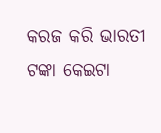କରଜ କରି ଭାରତୀ ଟଙ୍କା କେଇଟା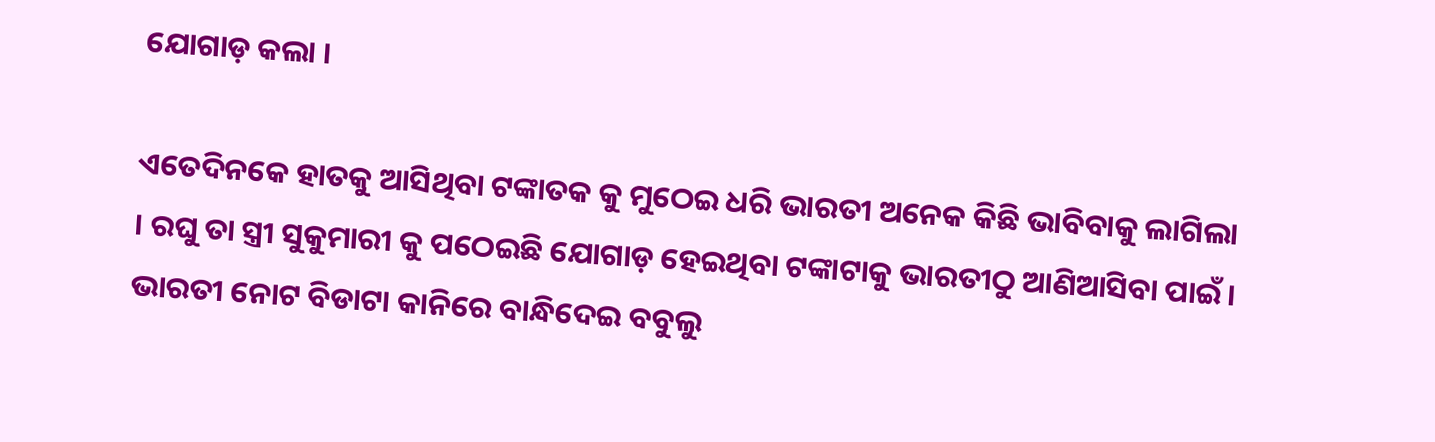ଯୋଗାଡ଼ କଲା ।

ଏତେଦିନକେ ହାତକୁ ଆସିଥିବା ଟଙ୍କାତକ କୁ ମୁଠେଇ ଧରି ଭାରତୀ ଅନେକ କିଛି ଭାବିବାକୁ ଲାଗିଲା । ରଘୁ ତା ସ୍ତ୍ରୀ ସୁକୁମାରୀ କୁ ପଠେଇଛି ଯୋଗାଡ଼ ହେଇଥିବା ଟଙ୍କାଟାକୁ ଭାରତୀଠୁ ଆଣିଆସିବା ପାଇଁ । ଭାରତୀ ନୋଟ ବିଡାଟା କାନିରେ ବାନ୍ଧିଦେଇ ବବୁଲୁ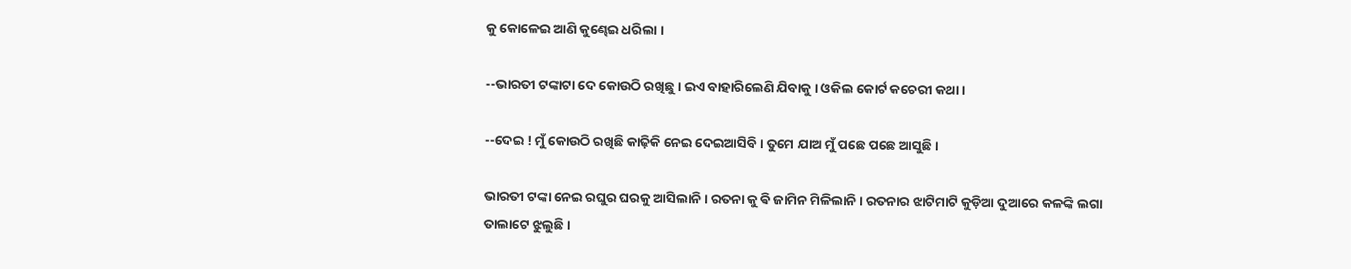କୁ କୋଳେଇ ଆଣି କୁଣ୍ଢେଇ ଧରିଲା ।

--ଭାରତୀ ଟଙ୍କାଟା ଦେ କୋଉଠି ରଖିଛୁ । ଇଏ ବାହାରିଲେଣି ଯିବାକୁ । ଓକିଲ କୋର୍ଟ କଚେରୀ କଥା ।

--ଦେଇ ! ମୁଁ କୋଉଠି ରଖିଛି କାଢ଼ିକି ନେଇ ଦେଇଆସିବି । ତୁମେ ଯାଅ ମୁଁ ପଛେ ପଛେ ଆସୁଛି ।

ଭାରତୀ ଟଙ୍କା ନେଇ ରଘୁର ଘରକୁ ଆସିଲାନି । ରତନା କୁ ଵି ଜାମିନ ମିଳିଲାନି । ରତନାର ଝାଟିମାଟି କୁଡ଼ିଆ ଦୁଆରେ କଳଙ୍କି ଲଗା ତାଲାଟେ ଝୁଲୁଛି ।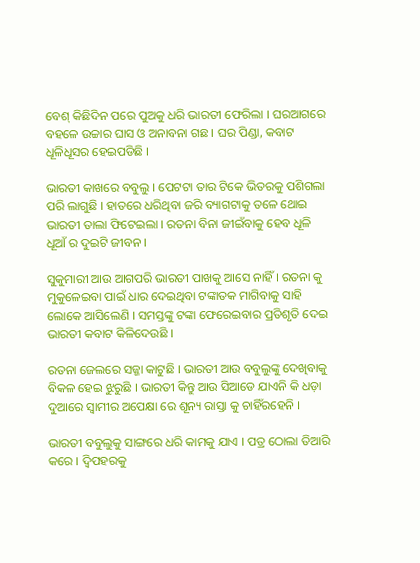ବେଶ୍ କିଛିଦିନ ପରେ ପୁଅକୁ ଧରି ଭାରତୀ ଫେରିଲା । ଘରଆଗରେ ବହଳେ ଉଚ୍ଚାର ଘାସ ଓ ଅନାବନା ଗଛ । ଘର ପିଣ୍ଡା, କବାଟ ଧୂଳିଧୂସର ହେଇପଡିଛି ।

ଭାରତୀ କାଖରେ ବବୁଲୁ । ପେଟଟା ତାର ଟିକେ ଭିତରକୁ ପଶିଗଲା ପରି ଲାଗୁଛି । ହାତରେ ଧରିଥିବା ଜରି ବ୍ୟାଗଟାକୁ ତଳେ ଥୋଇ ଭାରତୀ ତାଲା ଫିଟେଇଲା । ରତନା ବିନା ଜୀଇଁବାକୁ ହେବ ଧୂଳି ଧୂଆଁ ର ଦୁଇଟି ଜୀବନ ।

ସୁକୁମାରୀ ଆଉ ଆଗପରି ଭାରତୀ ପାଖକୁ ଆସେ ନାହିଁ । ରତନା କୁ ମୁକୁଳେଇବା ପାଇଁ ଧାର ଦେଇଥିବା ଟଙ୍କାତକ ମାଗିବାକୁ ସାହି ଲୋକେ ଆସିଲେଣି । ସମସ୍ତଙ୍କୁ ଟଙ୍କା ଫେରେଇବାର ପ୍ରତିଶୃତି ଦେଇ ଭାରତୀ କବାଟ କିଳିଦେଉଛି ।

ରତନା ଜେଲରେ ସଜ୍ଜା କାଟୁଛି । ଭାରତୀ ଆଉ ବବୁଲୁଙ୍କୁ ଦେଖିବାକୁ ବିକଳ ହେଇ ଝୁରୁଛି । ଭାରତୀ କିନ୍ତୁ ଆଉ ସିଆଡେ ଯାଏନି କି ଧଡ଼ା ଦୁଆରେ ସ୍ୱାମୀର ଅପେକ୍ଷା ରେ ଶୂନ୍ୟ ରାସ୍ତା କୁ ଚାହିଁରହେନି ।

ଭାରତୀ ବବୁଲୁକୁ ସାଙ୍ଗରେ ଧରି କାମକୁ ଯାଏ । ପତ୍ର ଠୋଲା ତିଆରି କରେ । ଦ୍ୱିପହରକୁ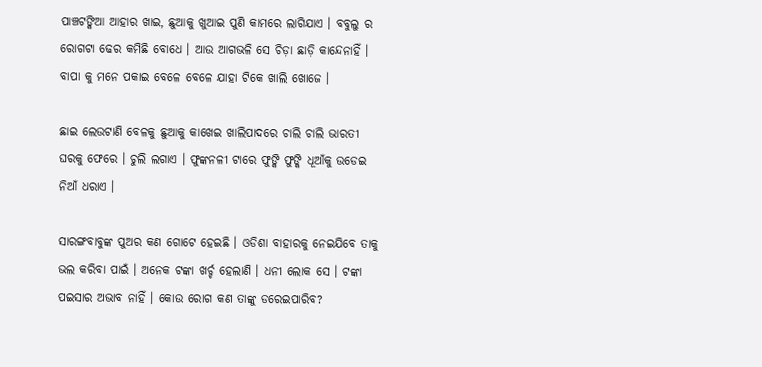ପାଞ୍ଚଟଙ୍କିଆ ଆହାର ଖାଇ, ଛୁଆକୁ ଖୁଆଇ ପୁଣି କାମରେ ଲାଗିଯାଏ । ବବୁଲୁ ର ରୋଗଟା ଢେର କମିଛି ବୋଧେ । ଆଉ ଆଗଭଳି ସେ ଚିଡ଼ା ଛାଡ଼ି କାନ୍ଦେନାହିଁ । ବାପା କୁ ମନେ ପକାଇ ବେଳେ ବେଳେ ଯାହା ଟିକେ ଖାଲି ଖୋଜେ ।

ଛାଇ ଲେଉଟାଣି ବେଳକୁ ଛୁଆକୁ କାଖେଇ ଖାଲିପାଦରେ ଚାଲି ଚାଲି ଭାରତୀ ଘରକୁ ଫେରେ । ଚୁଲି ଲଗାଏ । ଫୁଙ୍କନଳୀ ଟାରେ ଫୁଙ୍କି ଫୁଙ୍କି ଧୂଆଁକୁ ଉଡେଇ ନିଆଁ ଧରାଏ ।

ସାରଙ୍ଗବାବୁଙ୍କ ପୁଅର କଣ ଗୋଟେ ହେଇଛି । ଓଡିଶା ବାହାରକୁ ନେଇଯିବେ ତାକୁ ଭଲ କରିବା ପାଇଁ । ଅନେକ ଟଙ୍କା ଖର୍ଚ୍ଚ ହେଲାଣି । ଧନୀ ଲୋକ ସେ । ଟଙ୍କା ପଇସାର ଅଭାବ ନାହିଁ । କୋଉ ରୋଗ କଣ ତାଙ୍କୁ ଡରେଇପାରିବ?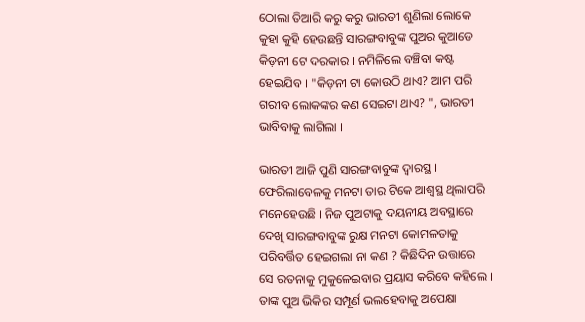ଠୋଲା ତିଆରି କରୁ କରୁ ଭାରତୀ ଶୁଣିଲା ଲୋକେ କୁହା କୁହି ହେଉଛନ୍ତି ସାରଙ୍ଗବାବୁଙ୍କ ପୁଅର କୁଆଡେ କିଡ଼ନୀ ଟେ ଦରକାର । ନମିଳିଲେ ବଞ୍ଚିବା କଷ୍ଟ ହେଇଯିବ । "କିଡ଼ନୀ ଟା କୋଉଠି ଥାଏ? ଆମ ପରି ଗରୀବ ଲୋକଙ୍କର କଣ ସେଇଟା ଥାଏ? ", ଭାରତୀ ଭାବିବାକୁ ଲାଗିଲା ।

ଭାରତୀ ଆଜି ପୁଣି ସାରଙ୍ଗବାବୁଙ୍କ ଦ୍ୱାରସ୍ଥ । ଫେରିଲାବେଳକୁ ମନଟା ତାର ଟିକେ ଆଶ୍ଵସ୍ଥ ଥିଲାପରି ମନେହେଉଛି । ନିଜ ପୁଅଟାକୁ ଦୟନୀୟ ଅବସ୍ଥାରେ ଦେଖି ସାରଙ୍ଗବାବୁଙ୍କ ରୁକ୍ଷ ମନଟା କୋମଳତାକୁ ପରିବର୍ତ୍ତିତ ହେଇଗଲା ନା କଣ ? କିଛିଦିନ ଉତ୍ତାରେ ସେ ରତନାକୁ ମୁକୁଳେଇବାର ପ୍ରୟାସ କରିବେ କହିଲେ । ତାଙ୍କ ପୁଅ ଭିକିର ସମ୍ପୂର୍ଣ ଭଲହେବାକୁ ଅପେକ୍ଷା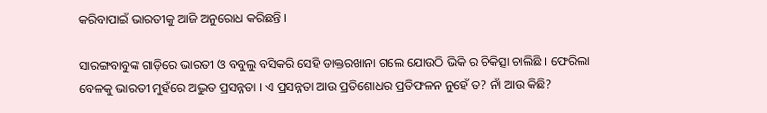କରିବାପାଇଁ ଭାରତୀକୁ ଆଜି ଅନୁରୋଧ କରିଛନ୍ତି ।

ସାରଙ୍ଗବାବୁଙ୍କ ଗାଡ଼ିରେ ଭାରତୀ ଓ ବବୁଲୁ ବସିକରି ସେହି ଡାକ୍ତରଖାନା ଗଲେ ଯୋଉଠି ଭିକି ର ଚିକିତ୍ସା ଚାଲିଛି । ଫେରିଲା ବେଳକୁ ଭାରତୀ ମୁହଁରେ ଅଦ୍ଭୁତ ପ୍ରସନ୍ନତା । ଏ ପ୍ରସନ୍ନତା ଆଉ ପ୍ରତିଶୋଧର ପ୍ରତିଫଳନ ନୁହେଁ ତ? ନାଁ ଆଉ କିଛି?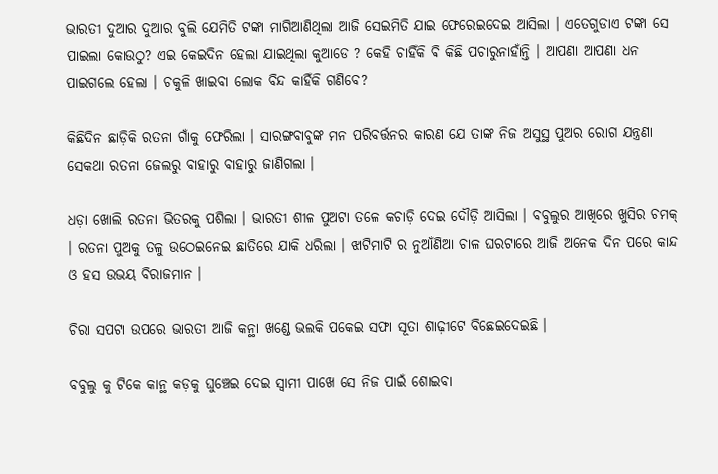ଭାରତୀ ଦୁଆର ଦୁଆର ବୁଲି ଯେମିତି ଟଙ୍କା ମାଗିଆଣିଥିଲା ଆଜି ସେଇମିତି ଯାଇ ଫେରେଇଦେଇ ଆସିଲା । ଏତେଗୁଡାଏ ଟଙ୍କା ସେ ପାଇଲା କୋଉଠୁ? ଏଇ କେଇଦିନ ହେଲା ଯାଇଥିଲା କୁଆଡେ ? କେହି ଚାହିଁକି ଵି କିଛି ପଚାରୁନାହାଁନ୍ତି । ଆପଣା ଆପଣା ଧନ ପାଇଗଲେ ହେଲା । ଚକୁଳି ଖାଇବା ଲୋକ ବିନ୍ଦ କାହିଁକି ଗଣିବେ?

କିଛିଦିନ ଛାଡ଼ିକି ରତନା ଗାଁକୁ ଫେରିଲା । ସାରଙ୍ଗବାବୁଙ୍କ ମନ ପରିବର୍ତ୍ତନର କାରଣ ଯେ ତାଙ୍କ ନିଜ ଅସୁସ୍ଥ ପୁଅର ରୋଗ ଯନ୍ତ୍ରଣା ସେକଥା ରତନା ଜେଲରୁ ବାହାରୁ ବାହାରୁ ଜାଣିଗଲା ।

ଧଡ଼ା ଖୋଲି ରତନା ଭିତରକୁ ପଶିଲା । ଭାରତୀ ଶୀଳ ପୁଅଟା ତଳେ କଚାଡ଼ି ଦେଇ ଦୌଡ଼ି ଆସିଲା । ବବୁଲୁର ଆଖିରେ ଖୁସିର ଚମକ୍ । ରତନା ପୁଅକୁ ତଳୁ ଉଠେଇନେଇ ଛାତିରେ ଯାକି ଧରିଲା । ଝାଟିମାଟି ର ନୁଆଁଣିଆ ଚାଳ ଘରଟାରେ ଆଜି ଅନେକ ଦିନ ପରେ କାନ୍ଦ ଓ ହସ ଉଭୟ ବିରାଜମାନ ।

ଚିରା ସପଟା ଉପରେ ଭାରତୀ ଆଜି କନ୍ଥା ଖଣ୍ଡେ ଭଲକି ପକେଇ ସଫା ସୂତା ଶାଢ଼ୀଟେ ବିଛେଇଦେଇଛି ।

ବବୁଲୁ କୁ ଟିକେ କାନ୍ଥ କଡ଼କୁ ଘୁଞ୍ଚେଇ ଦେଇ ସ୍ୱାମୀ ପାଖେ ସେ ନିଜ ପାଇଁ ଶୋଇବା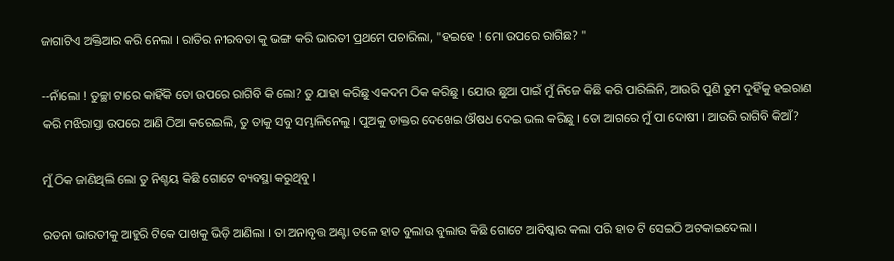ଜାଗାଟିଏ ଅକ୍ତିଆର କରି ନେଲା । ରାତିର ନୀରବତା କୁ ଭଙ୍ଗ କରି ଭାରତୀ ପ୍ରଥମେ ପଚାରିଲା, "ହଇହେ ! ମୋ ଉପରେ ରାଗିଛ? "

--ନାଁଲୋ ! ତୁଚ୍ଛା ଟାରେ କାହିଁକି ତୋ ଉପରେ ରାଗିବି କି ଲୋ? ତୁ ଯାହା କରିଛୁ ଏକଦମ ଠିକ କରିଛୁ । ଯୋଉ ଛୁଆ ପାଇଁ ମୁଁ ନିଜେ କିଛି କରି ପାରିଲିନି, ଆଉରି ପୁଣି ତୁମ ଦୁହିଁକୁ ହଇରାଣ କରି ମଝିରାସ୍ତା ଉପରେ ଆଣି ଠିଆ କରେଇଲି, ତୁ ତାକୁ ସବୁ ସମ୍ଭାଳିନେଲୁ । ପୁଅକୁ ଡାକ୍ତର ଦେଖେଇ ଔଷଧ ଦେଇ ଭଲ କରିଛୁ । ତୋ ଆଗରେ ମୁଁ ପା ଦୋଷୀ । ଆଉରି ରାଗିବି କିଆଁ?

ମୁଁ ଠିକ ଜାଣିଥିଲି ଲୋ ତୁ ନିଶ୍ଚୟ କିଛି ଗୋଟେ ବ୍ୟବସ୍ଥା କରୁଥିବୁ ।

ରତନା ଭାରତୀକୁ ଆହୁରି ଟିକେ ପାଖକୁ ଭିଡ଼ି ଆଣିଲା । ତା ଅନାବୃତ୍ତ ଅଣ୍ଟା ତଳେ ହାତ ବୁଲାଉ ବୁଲାଉ କିଛି ଗୋଟେ ଆବିଷ୍କାର କଲା ପରି ହାତ ଟି ସେଇଠି ଅଟକାଇଦେଲା ।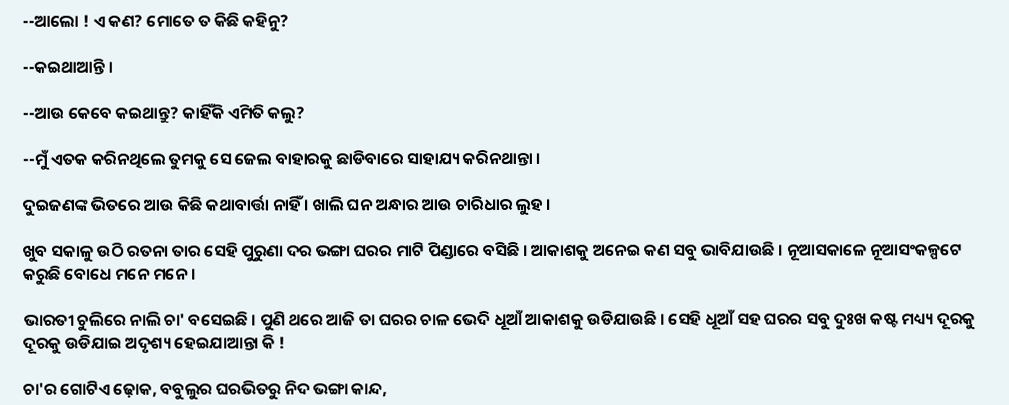--ଆଲୋ ! ଏ କଣ? ମୋତେ ତ କିଛି କହିନୁ?

--କଇଥାଆନ୍ତି ।

--ଆଉ କେବେ କଇଥାନ୍ତୁ? କାହିଁକି ଏମିତି କଲୁ?

--ମୁଁ ଏତକ କରିନଥିଲେ ତୁମକୁ ସେ ଜେଲ ବାହାରକୁ ଛାଡିବାରେ ସାହାଯ୍ୟ କରିନଥାନ୍ତା ।

ଦୁଇଜଣଙ୍କ ଭିତରେ ଆଉ କିଛି କଥାବାର୍ତ୍ତା ନାହିଁ । ଖାଲି ଘନ ଅନ୍ଧାର ଆଉ ଚାରିଧାର ଲୁହ ।

ଖୁବ ସକାଳୁ ଉଠି ରତନା ତାର ସେହି ପୁରୁଣା ଦର ଭଙ୍ଗା ଘରର ମାଟି ପିଣ୍ଡାରେ ବସିଛି । ଆକାଶକୁ ଅନେଇ କଣ ସବୁ ଭାବିଯାଉଛି । ନୂଆସକାଳେ ନୂଆସଂକଳ୍ପଟେ କରୁଛି ବୋଧେ ମନେ ମନେ ।

ଭାରତୀ ଚୁଲିରେ ନାଲି ଚା' ବସେଇଛି । ପୁଣି ଥରେ ଆଜି ତା ଘରର ଚାଳ ଭେଦି ଧୂଆଁ ଆକାଶକୁ ଉଡିଯାଉଛି । ସେହି ଧୂଆଁ ସହ ଘରର ସବୁ ଦୁଃଖ କଷ୍ଟ ମଧ୍ୟ୍ୟ ଦୂରକୁ ଦୂରକୁ ଉଡିଯାଇ ଅଦୃଶ୍ୟ ହେଇଯାଆନ୍ତା କି !

ଚା'ର ଗୋଟିଏ ଢ଼ୋକ, ବବୁଲୁର ଘରଭିତରୁ ନିଦ ଭଙ୍ଗା କାନ୍ଦ,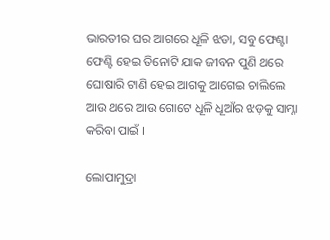ଭାରତୀର ଘର ଆଗରେ ଧୂଳି ଝଡା, ସବୁ ଫେଣ୍ଟା ଫେଣ୍ଟି ହେଇ ତିନୋଟି ଯାକ ଜୀବନ ପୁଣି ଥରେ ଘୋଷାରି ଟାଣି ହେଇ ଆଗକୁ ଆଗେଇ ଚାଲିଲେ ଆଉ ଥରେ ଆଉ ଗୋଟେ ଧୂଳି ଧୂଆଁର ଝଡ଼କୁ ସାମ୍ନା କରିବା ପାଇଁ ।

ଲୋପାମୁଦ୍ରା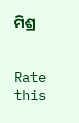ମିଶ୍ର


Rate this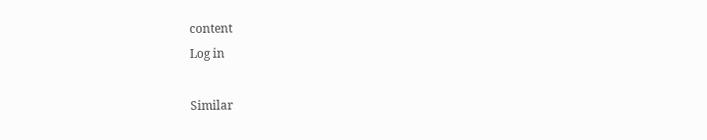content
Log in

Similar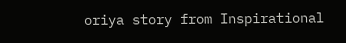oriya story from Inspirational